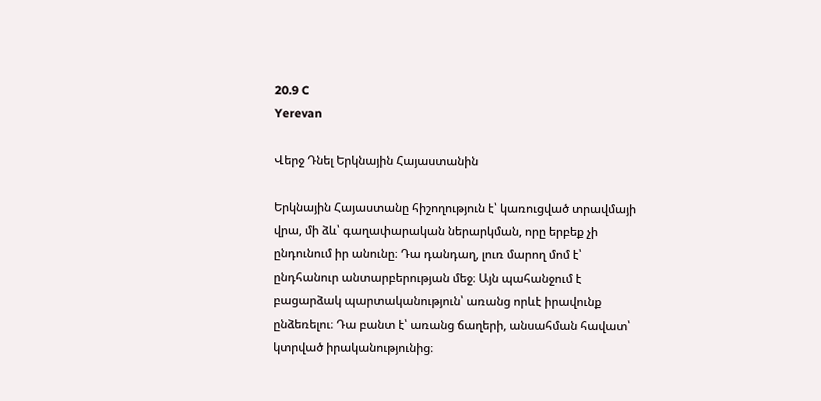20.9 C
Yerevan

Վերջ Դնել Երկնային Հայաստանին

Երկնային Հայաստանը հիշողություն է՝ կառուցված տրավմայի վրա, մի ձև՝ գաղափարական ներարկման, որը երբեք չի ընդունում իր անունը։ Դա դանդաղ, լուռ մարող մոմ է՝ ընդհանուր անտարբերության մեջ։ Այն պահանջում է բացարձակ պարտականություն՝ առանց որևէ իրավունք ընձեռելու։ Դա բանտ է՝ առանց ճաղերի, անսահման հավատ՝ կտրված իրականությունից։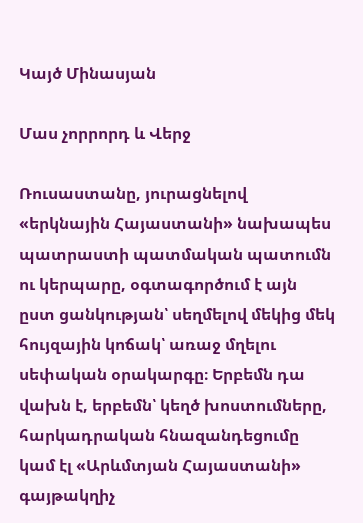Կայծ Մինասյան

Մաս չորրորդ և Վերջ

Ռուսաստանը, յուրացնելով «երկնային Հայաստանի» նախապես պատրաստի պատմական պատումն ու կերպարը, օգտագործում է այն ըստ ցանկության՝ սեղմելով մեկից մեկ հույզային կոճակ՝ առաջ մղելու սեփական օրակարգը։ Երբեմն դա վախն է, երբեմն՝ կեղծ խոստումները, հարկադրական հնազանդեցումը կամ էլ «Արևմտյան Հայաստանի» գայթակղիչ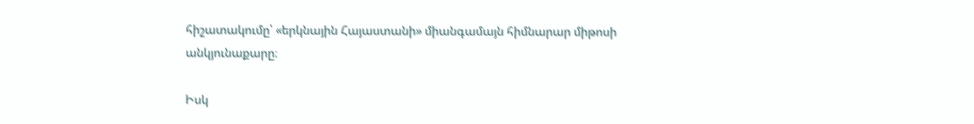հիշատակումը՝ «երկնային Հայաստանի» միանգամայն հիմնարար միթոսի անկյունաքարը։

Իսկ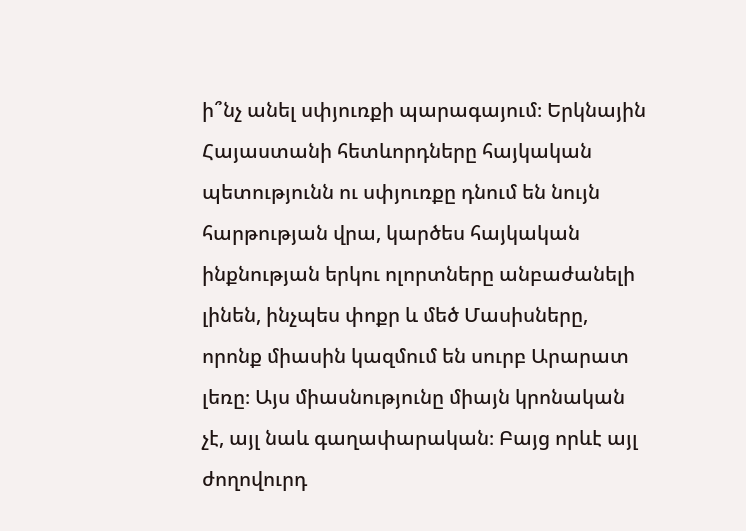ի՞նչ անել սփյուռքի պարագայում։ Երկնային Հայաստանի հետևորդները հայկական պետությունն ու սփյուռքը դնում են նույն հարթության վրա, կարծես հայկական ինքնության երկու ոլորտները անբաժանելի լինեն, ինչպես փոքր և մեծ Մասիսները, որոնք միասին կազմում են սուրբ Արարատ լեռը։ Այս միասնությունը միայն կրոնական չէ, այլ նաև գաղափարական։ Բայց որևէ այլ ժողովուրդ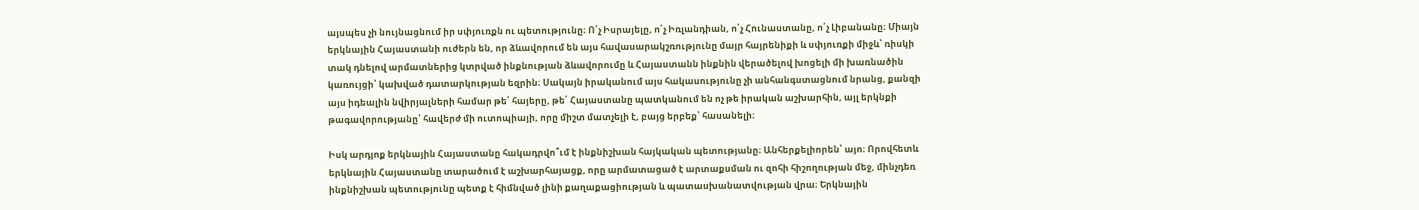այսպես չի նույնացնում իր սփյուռքն ու պետությունը։ Ո՛չ Իսրայելը, ո՛չ Իռլանդիան, ո՛չ Հունաստանը, ո՛չ Լիբանանը։ Միայն երկնային Հայաստանի ուժերն են, որ ձևավորում են այս հավասարակշռությունը մայր հայրենիքի և սփյուռքի միջև՝ ռիսկի տակ դնելով արմատներից կտրված ինքնության ձևավորումը և Հայաստանն ինքնին վերածելով խոցելի մի խառնածին կառույցի՝ կախված դատարկության եզրին։ Սակայն իրականում այս հակասությունը չի անհանգստացնում նրանց, քանզի այս իդեալին նվիրյալների համար թե՛ հայերը, թե՛ Հայաստանը պատկանում են ոչ թե իրական աշխարհին, այլ երկնքի թագավորությանը՝ հավերժ մի ուտոպիայի, որը միշտ մատչելի է, բայց երբեք՝ հասանելի։

Իսկ արդյոք երկնային Հայաստանը հակադրվո՞ւմ է ինքնիշխան հայկական պետությանը։ Անհերքելիորեն՝ այո։ Որովհետև երկնային Հայաստանը տարածում է աշխարհայացք, որը արմատացած է արտաքսման ու զոհի հիշողության մեջ, մինչդեռ ինքնիշխան պետությունը պետք է հիմնված լինի քաղաքացիության և պատասխանատվության վրա։ Երկնային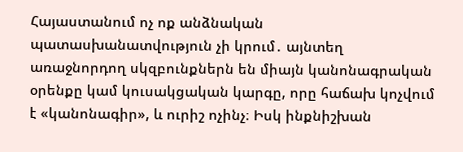Հայաստանում ոչ ոք անձնական պատասխանատվություն չի կրում․ այնտեղ առաջնորդող սկզբունքներն են միայն կանոնագրական օրենքը կամ կուսակցական կարգը, որը հաճախ կոչվում է «կանոնագիր», և ուրիշ ոչինչ։ Իսկ ինքնիշխան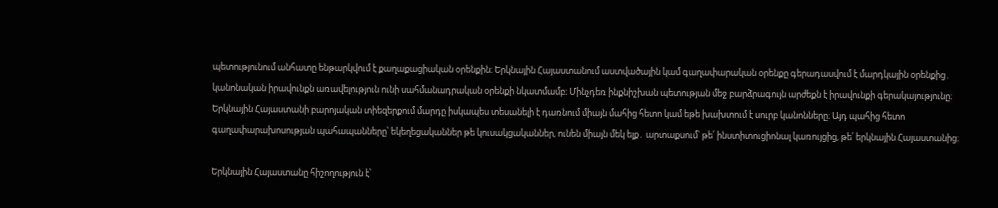պետությունում անհատը ենթարկվում է քաղաքացիական օրենքին։ Երկնային Հայաստանում աստվածային կամ գաղափարական օրենքը գերադասվում է մարդկային օրենքից․ կանոնական իրավունքն առավելություն ունի սահմանադրական օրենքի նկատմամբ։ Մինչդեռ ինքնիշխան պետության մեջ բարձրագույն արժեքն է իրավունքի գերակայությունը։ Երկնային Հայաստանի բարոյական տիեզերքում մարդը իսկապես տեսանելի է դառնում միայն մահից հետո կամ եթե խախտում է սուրբ կանոնները։ Այդ պահից հետո գաղափարախոսության պահապանները՝ եկեղեցականներ թե կուսակցականներ, ունեն միայն մեկ ելք․ արտաքսում՝ թե՛ ինստիտուցիոնալ կառույցից, թե՛ երկնային Հայաստանից։

Երկնային Հայաստանը հիշողություն է՝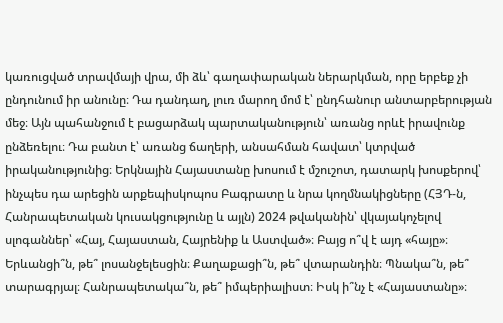կառուցված տրավմայի վրա, մի ձև՝ գաղափարական ներարկման, որը երբեք չի ընդունում իր անունը։ Դա դանդաղ, լուռ մարող մոմ է՝ ընդհանուր անտարբերության մեջ։ Այն պահանջում է բացարձակ պարտականություն՝ առանց որևէ իրավունք ընձեռելու։ Դա բանտ է՝ առանց ճաղերի, անսահման հավատ՝ կտրված իրականությունից։ Երկնային Հայաստանը խոսում է մշուշոտ, դատարկ խոսքերով՝ ինչպես դա արեցին արքեպիսկոպոս Բագրատը և նրա կողմնակիցները (ՀՅԴ‑ն, Հանրապետական կուսակցությունը և այլն) 2024 թվականին՝ վկայակոչելով սլոգաններ՝ «Հայ, Հայաստան, Հայրենիք և Աստված»։ Բայց ո՞վ է այդ «հայը»։ Երևանցի՞ն, թե՞ լոսանջելեսցին։ Քաղաքացի՞ն, թե՞ վտարանդին։ Պնակա՞ն, թե՞ տարագրյալ։ Հանրապետակա՞ն, թե՞ իմպերիալիստ։ Իսկ ի՞նչ է «Հայաստանը»։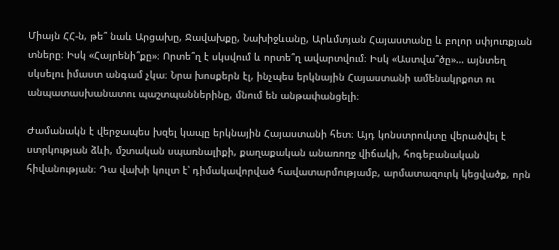Միայն ՀՀ‑ն, թե՞ նաև Արցախը, Ջավախքը, Նախիջևանը, Արևմտյան Հայաստանը և բոլոր սփյուռքյան տները։ Իսկ «Հայրենի՞քը»։ Որտե՞ղ է սկսվում և որտե՞ղ ավարտվում։ Իսկ «Աստվա՞ծը»… այնտեղ սկսելու իմաստ անգամ չկա։ Նրա խոսքերն էլ, ինչպես երկնային Հայաստանի ամենակրքոտ ու անպատասխանատու պաշտպաններինը, մնում են անթափանցելի։

Ժամանակն է վերջապես խզել կապը երկնային Հայաստանի հետ։ Այդ կոնստրուկտը վերածվել է ստրկության ձևի, մշտական սպառնալիքի, քաղաքական անառողջ վիճակի, հոգեբանական հիվանության։ Դա վախի կուլտ է՝ դիմակավորված հավատարմությամբ, արմատազուրկ կեցվածք, որն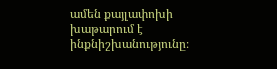ամեն քայլափոխի խաթարում է ինքնիշխանությունը։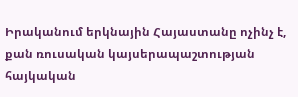Իրականում երկնային Հայաստանը ոչինչ է, քան ռուսական կայսերապաշտության հայկական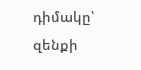դիմակը՝ զենքի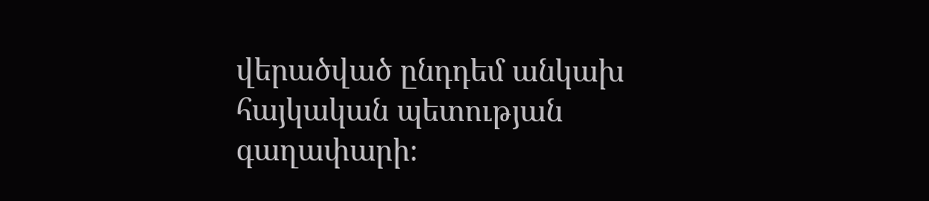վերածված ընդդեմ անկախ հայկական պետության գաղափարի։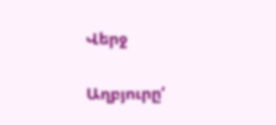Վերջ

Աղբյուրը‘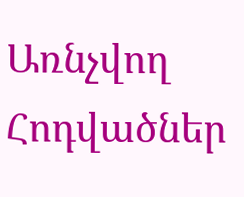Առնչվող Հոդվածներ